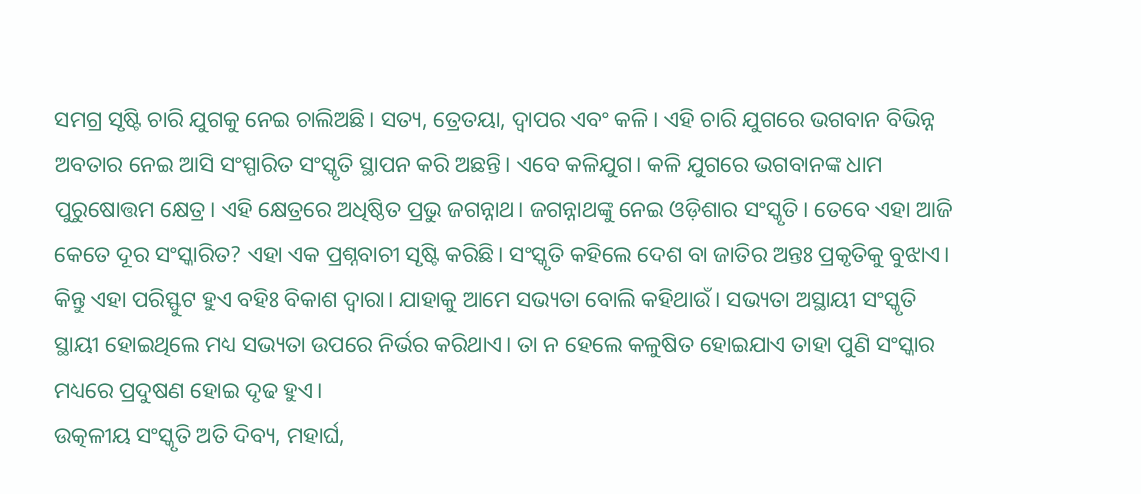ସମଗ୍ର ସୃଷ୍ଟି ଚାରି ଯୁଗକୁ ନେଇ ଚାଲିଅଛି। ସତ୍ୟ, ତ୍ରେତୟା, ଦ୍ବାପର ଏବଂ କଳି। ଏହି ଚାରି ଯୁଗରେ ଭଗବାନ ବିଭିନ୍ନ ଅବତାର ନେଇ ଆସି ସଂସ୍ପାରିତ ସଂସ୍କୃତି ସ୍ଥାପନ କରି ଅଛନ୍ତି। ଏବେ କଳିଯୁଗ। କଳି ଯୁଗରେ ଭଗବାନଙ୍କ ଧାମ ପୁରୁଷୋତ୍ତମ କ୍ଷେତ୍ର। ଏହି କ୍ଷେତ୍ରରେ ଅଧିଷ୍ଠିତ ପ୍ରଭୁ ଜଗନ୍ନାଥ। ଜଗନ୍ନାଥଙ୍କୁ ନେଇ ଓଡ଼ିଶାର ସଂସ୍କୃତି। ତେବେ ଏହା ଆଜି କେତେ ଦୂର ସଂସ୍କାରିତ? ଏହା ଏକ ପ୍ରଶ୍ନବାଚୀ ସୃଷ୍ଟି କରିଛି। ସଂସ୍କୃତି କହିଲେ ଦେଶ ବା ଜାତିର ଅନ୍ତଃ ପ୍ରକୃତିକୁ ବୁଝାଏ। କିନ୍ତୁ ଏହା ପରିସ୍ଫୁଟ ହୁଏ ବହିଃ ବିକାଶ ଦ୍ବାରା। ଯାହାକୁ ଆମେ ସଭ୍ୟତା ବୋଲି କହିଥାଉଁ। ସଭ୍ୟତା ଅସ୍ଥାୟୀ ସଂସ୍କୃତି ସ୍ଥାୟୀ ହୋଇଥିଲେ ମଧ୍ୟ ସଭ୍ୟତା ଉପରେ ନିର୍ଭର କରିଥାଏ। ତା ନ ହେଲେ କଳୁଷିତ ହୋଇଯାଏ ତାହା ପୁଣି ସଂସ୍କାର ମଧ୍ୟରେ ପ୍ରଦୁଷଣ ହୋଇ ଦୃଢ ହୁଏ।
ଉତ୍କଳୀୟ ସଂସ୍କୃତି ଅତି ଦିବ୍ୟ, ମହାର୍ଘ,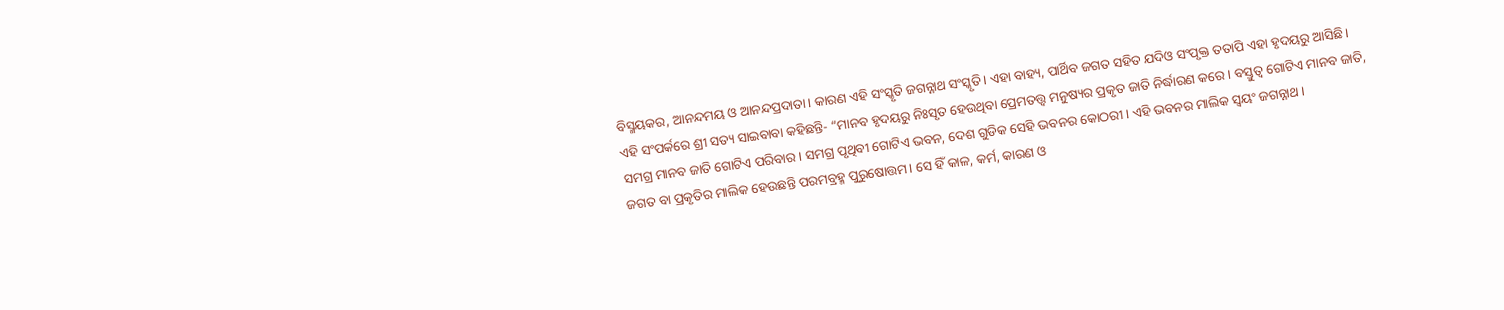ବିସ୍ମୟକର, ଆନନ୍ଦମୟ ଓ ଆନନ୍ଦପ୍ରଦାତା। କାରଣ ଏହି ସଂସ୍କୃତି ଜଗନ୍ନାଥ ସଂସ୍କୃତି। ଏହା ବାହ୍ୟ, ପାର୍ଥିବ ଜଗତ ସହିତ ଯଦିଓ ସଂପୃକ୍ତ ତତାପି ଏହା ହୃଦୟରୁ ଆସିଛି। ଏହି ସଂପର୍କରେ ଶ୍ରୀ ସତ୍ୟ ସାଇବାବା କହିଛନ୍ତି- “ମାନବ ହୃଦୟରୁ ନିଃସୃତ ହେଉଥିବା ପ୍ରେମତତ୍ତ୍ବ ମନୁଷ୍ୟର ପ୍ରକୃତ ଜାତି ନିର୍ଦ୍ଧାରଣ କରେ। ବସ୍ତୁତ୍ବ ଗୋଟିଏ ମାନବ ଜାତି, ସମଗ୍ର ମାନବ ଜାତି ଗୋଟିଏ ପରିବାର। ସମଗ୍ର ପୃଥିବୀ ଗୋଟିଏ ଭବନ, ଦେଶ ଗୁଡିକ ସେହି ଭବନର କୋଠରୀ। ଏହି ଭବନର ମାଲିକ ସ୍ବୟଂ ଜଗନ୍ନାଥ।
ଜଗତ ବା ପ୍ରକୃତିର ମାଲିକ ହେଉଛନ୍ତି ପରମବ୍ରହ୍ମ ପୁରୁଷୋତ୍ତମ। ସେ ହିଁ କାଳ, କର୍ମ, କାରଣ ଓ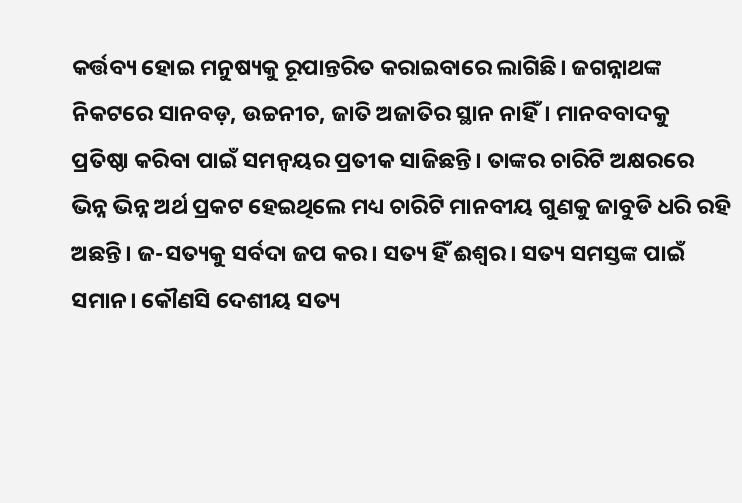କର୍ତ୍ତବ୍ୟ ହୋଇ ମନୁଷ୍ୟକୁ ରୂପାନ୍ତରିତ କରାଇବାରେ ଲାଗିଛି। ଜଗନ୍ନାଥଙ୍କ ନିକଟରେ ସାନବଡ଼, ଉଚ୍ଚନୀଚ, ଜାତି ଅଜାତିର ସ୍ଥାନ ନାହିଁ। ମାନବବାଦକୁ ପ୍ରତିଷ୍ଠା କରିବା ପାଇଁ ସମନ୍ବୟର ପ୍ରତୀକ ସାଜିଛନ୍ତି। ତାଙ୍କର ଚାରିଟି ଅକ୍ଷରରେ ଭିନ୍ନ ଭିନ୍ନ ଅର୍ଥ ପ୍ରକଟ ହେଇଥିଲେ ମଧ୍ୟ ଚାରିଟି ମାନବୀୟ ଗୁଣକୁ ଜାବୁଡି ଧରି ରହି ଅଛନ୍ତି। ଜ-ସତ୍ୟକୁ ସର୍ବଦା ଜପ କର। ସତ୍ୟ ହିଁ ଈଶ୍ବର। ସତ୍ୟ ସମସ୍ତଙ୍କ ପାଇଁ ସମାନ। କୌଣସି ଦେଶୀୟ ସତ୍ୟ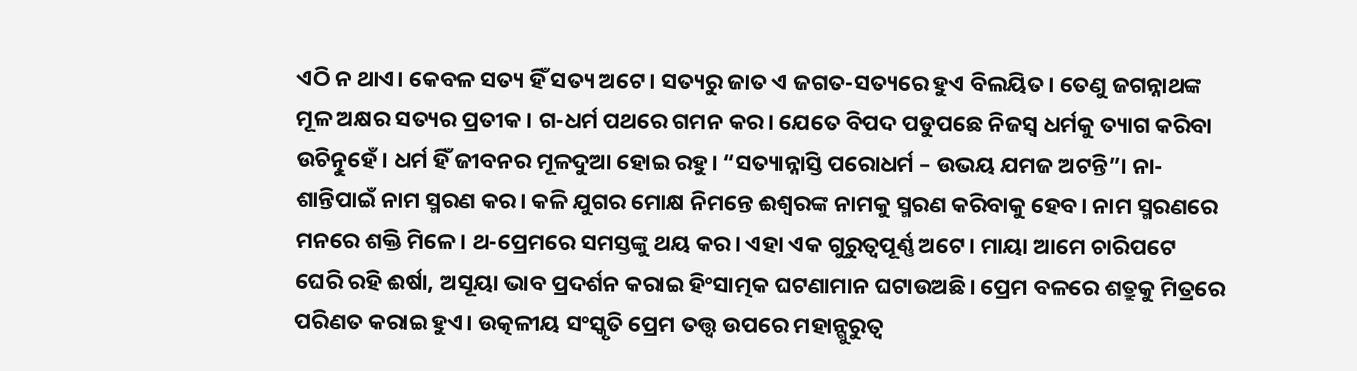ଏଠି ନ ଥାଏ। କେବଳ ସତ୍ୟ ହିଁ ସତ୍ୟ ଅଟେ। ସତ୍ୟରୁ ଜାତ ଏ ଜଗତ-ସତ୍ୟରେ ହୁଏ ବିଲୟିତ। ତେଣୁ ଜଗନ୍ନାଥଙ୍କ ମୂଳ ଅକ୍ଷର ସତ୍ୟର ପ୍ରତୀକ। ଗ-ଧର୍ମ ପଥରେ ଗମନ କର। ଯେତେ ବିପଦ ପଡୁପଛେ ନିଜସ୍ବ ଧର୍ମକୁ ତ୍ୟାଗ କରିବା ଉଚିତ୍ନୁହେଁ। ଧର୍ମ ହିଁ ଜୀବନର ମୂଳଦୁଆ ହୋଇ ରହୁ। “ସତ୍ୟାନ୍ନାସ୍ତି ପରୋଧର୍ମ – ଉଭୟ ଯମଜ ଅଟନ୍ତି”। ନା-ଶାନ୍ତିପାଇଁ ନାମ ସ୍ମରଣ କର। କଳି ଯୁଗର ମୋକ୍ଷ ନିମନ୍ତେ ଈଶ୍ବରଙ୍କ ନାମକୁ ସ୍ମରଣ କରିବାକୁ ହେବ। ନାମ ସ୍ମରଣରେ ମନରେ ଶକ୍ତି ମିଳେ। ଥ-ପ୍ରେମରେ ସମସ୍ତଙ୍କୁ ଥୟ କର। ଏହା ଏକ ଗୁରୁତ୍ବପୂର୍ଣ୍ଣ ଅଟେ। ମାୟା ଆମେ ଚାରିପଟେ ଘେରି ରହି ଈର୍ଷା, ଅସୂୟା ଭାବ ପ୍ରଦର୍ଶନ କରାଇ ହିଂସାତ୍ମକ ଘଟଣାମାନ ଘଟାଉଅଛି। ପ୍ରେମ ବଳରେ ଶତ୍ରୁକୁ ମିତ୍ରରେ ପରିଣତ କରାଇ ହୁଏ। ଉତ୍କଳୀୟ ସଂସ୍କୃତି ପ୍ରେମ ତତ୍ତ୍ବ ଉପରେ ମହାନ୍ଗୁରୁତ୍ବ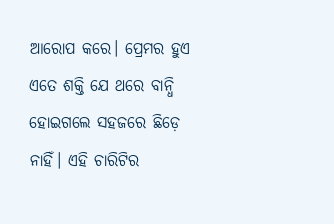ଆରୋପ କରେ। ପ୍ରେମର ହୁଏ ଏତେ ଶକ୍ତି ଯେ ଥରେ ବାନ୍ଧି ହୋଇଗଲେ ସହଜରେ ଛିଡ଼େ ନାହିଁ। ଏହି ଚାରିଟିର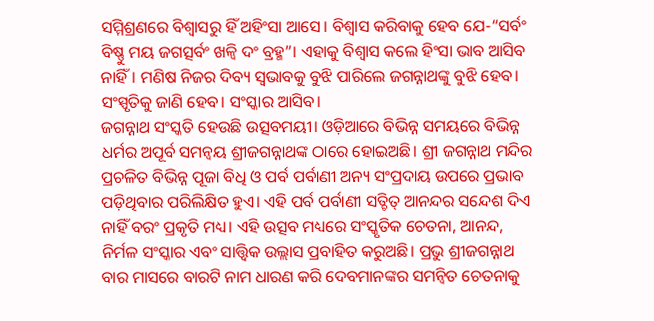ସମ୍ମିଶ୍ରଣରେ ବିଶ୍ବାସରୁ ହିଁ ଅହିଂସା ଆସେ। ବିଶ୍ବାସ କରିବାକୁ ହେବ ଯେ-“ସର୍ବଂ ବିଷ୍ଣୁ ମୟ ଜଗତ୍ସର୍ବଂ ଖଳ୍ବି ଦଂ ବ୍ରହ୍ମ”। ଏହାକୁ ବିଶ୍ବାସ କଲେ ହିଂସା ଭାବ ଆସିବ ନାହିଁ। ମଣିଷ ନିଜର ଦିବ୍ୟ ସ୍ବଭାବକୁ ବୁଝି ପାରିଲେ ଜଗନ୍ନାଥଙ୍କୁ ବୁଝି ହେବ। ସଂସ୍ପୃତିକୁ ଜାଣି ହେବ। ସଂସ୍କାର ଆସିବ।
ଜଗନ୍ନାଥ ସଂସ୍କତି ହେଉଛି ଉତ୍ସବମୟୀ। ଓଡ଼ିଆରେ ବିଭିନ୍ନ ସମୟରେ ବିଭିନ୍ନ ଧର୍ମର ଅପୂର୍ବ ସମନ୍ବୟ ଶ୍ରୀଜଗନ୍ନାଥଙ୍କ ଠାରେ ହୋଇଅଛି। ଶ୍ରୀ ଜଗନ୍ନାଥ ମନ୍ଦିର ପ୍ରଚଳିତ ବିଭିନ୍ନ ପୂଜା ବିଧି ଓ ପର୍ବ ପର୍ବାଣୀ ଅନ୍ୟ ସଂପ୍ରଦାୟ ଉପରେ ପ୍ରଭାବ ପଡ଼ିଥିବାର ପରିଲିକ୍ଷିତ ହୁଏ। ଏହି ପର୍ବ ପର୍ବାଣୀ ସତ୍ଚିତ୍ ଆନନ୍ଦର ସନ୍ଦେଶ ଦିଏ ନାହିଁ ବରଂ ପ୍ରକୃତି ମଧ୍ୟ। ଏହି ଉତ୍ସବ ମଧ୍ୟରେ ସଂସ୍କୃତିକ ଚେତନା, ଆନନ୍ଦ, ନିର୍ମଳ ସଂସ୍କାର ଏବଂ ସାତ୍ତ୍ବିକ ଉଲ୍ଲାସ ପ୍ରବାହିତ କରୁଅଛି। ପ୍ରଭୁ ଶ୍ରୀଜଗନ୍ନାଥ ବାର ମାସରେ ବାରଟି ନାମ ଧାରଣ କରି ଦେବମାନଙ୍କର ସମନ୍ବିତ ଚେତନାକୁ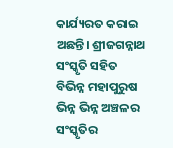କାର୍ଯ୍ୟରତ କରାଇ ଅଛନ୍ତି। ଶ୍ରୀଜଗନ୍ନାଥ ସଂସ୍କୃତି ସହିତ ବିଭିନ୍ନ ମହାପୁରୁଷ ଭିନ୍ନ ଭିନ୍ନ ଅଞ୍ଚଳର ସଂସ୍କୃତିର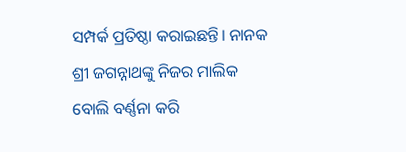ସମ୍ପର୍କ ପ୍ରତିଷ୍ଠା କରାଇଛନ୍ତି। ନାନକ ଶ୍ରୀ ଜଗନ୍ନାଥଙ୍କୁ ନିଜର ମାଲିକ ବୋଲି ବର୍ଣ୍ଣନା କରି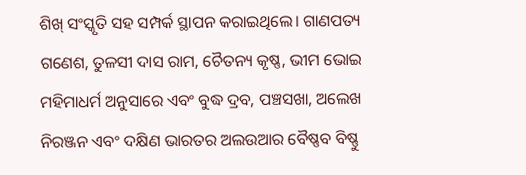ଶିଖ୍ ସଂସ୍କୃତି ସହ ସମ୍ପର୍କ ସ୍ଥାପନ କରାଇଥିଲେ। ଗାଣପତ୍ୟ ଗଣେଶ, ତୁଳସୀ ଦାସ ରାମ, ଚୈତନ୍ୟ କୃଷ୍ଣ, ଭୀମ ଭୋଇ ମହିମାଧର୍ମ ଅନୁସାରେ ଏବଂ ବୁଦ୍ଧ ଦ୍ରବ, ପଞ୍ଚସଖା, ଅଲେଖ ନିରଞ୍ଜନ ଏବଂ ଦକ୍ଷିଣ ଭାରତର ଅଲଉଆର ବୈଷ୍ଣବ ବିଷ୍ଣୁ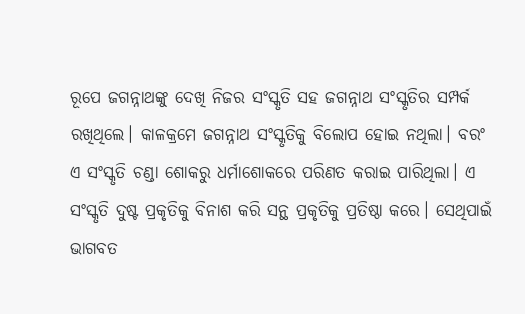ରୂପେ ଜଗନ୍ନାଥଙ୍କୁ ଦେଖି ନିଜର ସଂସ୍କୃତି ସହ ଜଗନ୍ନାଥ ସଂସ୍କୃତିର ସମ୍ପର୍କ ରଖିଥିଲେ। କାଳକ୍ରମେ ଜଗନ୍ନାଥ ସଂସ୍କୃତିକୁ ବିଲୋପ ହୋଇ ନଥିଲା। ବରଂ ଏ ସଂସ୍କୃତି ଚଣ୍ଡା ଶୋକରୁ ଧର୍ମାଶୋକରେ ପରିଣତ କରାଇ ପାରିଥିଲା। ଏ ସଂସ୍କୃତି ଦୁଷ୍ଟ ପ୍ରକୃତିକୁ ବିନାଶ କରି ସନ୍ଥ ପ୍ରକୃତିକୁ ପ୍ରତିଷ୍ଠା କରେ। ସେଥିପାଇଁ ଭାଗବତ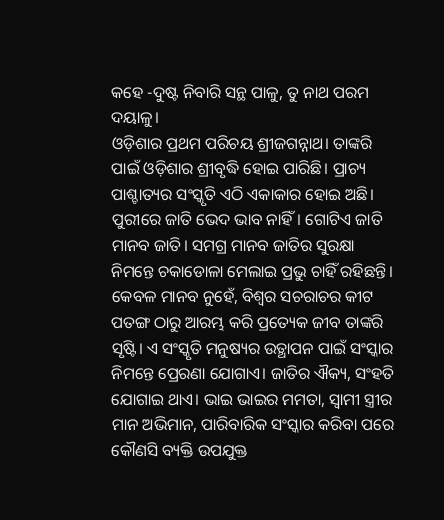କହେ -ଦୁଷ୍ଟ ନିବାରି ସନ୍ଥ ପାଳୁ, ତୁ ନାଥ ପରମ ଦୟାଳୁ।
ଓଡ଼ିଶାର ପ୍ରଥମ ପରିଚୟ ଶ୍ରୀଜଗନ୍ନାଥ। ତାଙ୍କରି ପାଇଁ ଓଡ଼ିଶାର ଶ୍ରୀବୃଦ୍ଧି ହୋଇ ପାରିଛି। ପ୍ରାଚ୍ୟ ପାଶ୍ଚାତ୍ୟର ସଂସ୍କୃତି ଏଠି ଏକାକାର ହୋଇ ଅଛି। ପୁରୀରେ ଜାତି ଭେଦ ଭାବ ନାହିଁ। ଗୋଟିଏ ଜାତି ମାନବ ଜାତି। ସମଗ୍ର ମାନବ ଜାତିର ସୁରକ୍ଷା ନିମନ୍ତେ ଚକାଡୋଳା ମେଲାଇ ପ୍ରଭୁ ଚାହିଁ ରହିଛନ୍ତି। କେବଳ ମାନବ ନୁହେଁ, ବିଶ୍ବର ସଚରାଚର କୀଟ ପତଙ୍ଗ ଠାରୁ ଆରମ୍ଭ କରି ପ୍ରତ୍ୟେକ ଜୀବ ତାଙ୍କରି ସୃଷ୍ଟି। ଏ ସଂସ୍କୃତି ମନୁଷ୍ୟର ଉତ୍ଥାପନ ପାଇଁ ସଂସ୍କାର ନିମନ୍ତେ ପ୍ରେରଣା ଯୋଗାଏ। ଜାତିର ଐକ୍ୟ, ସଂହତି ଯୋଗାଇ ଥାଏ। ଭାଇ ଭାଇର ମମତା, ସ୍ବାମୀ ସ୍ତ୍ରୀର ମାନ ଅଭିମାନ, ପାରିବାରିକ ସଂସ୍କାର କରିବା ପରେ କୌଣସି ବ୍ୟକ୍ତି ଉପଯୁକ୍ତ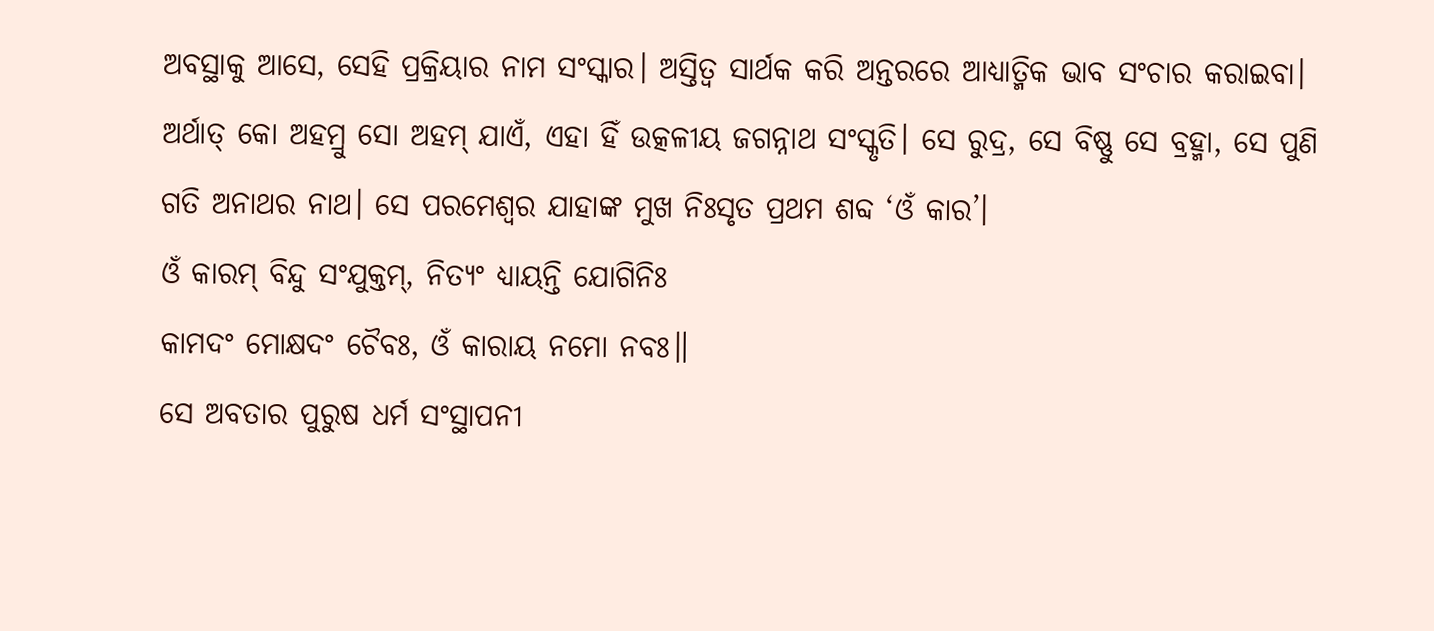ଅବସ୍ଥାକୁ ଆସେ, ସେହି ପ୍ରକ୍ରିୟାର ନାମ ସଂସ୍କାର। ଅସ୍ତିତ୍ବ ସାର୍ଥକ କରି ଅନ୍ତରରେ ଆଧ୍ୟାତ୍ମିକ ଭାବ ସଂଚାର କରାଇବା। ଅର୍ଥାତ୍ କୋ ଅହମ୍ରୁ ସୋ ଅହମ୍ ଯାଏଁ, ଏହା ହିଁ ଉତ୍କଳୀୟ ଜଗନ୍ନାଥ ସଂସ୍କୃତି। ସେ ରୁଦ୍ର, ସେ ବିଷ୍ଣୁ ସେ ବ୍ରହ୍ମା, ସେ ପୁଣି ଗତି ଅନାଥର ନାଥ। ସେ ପରମେଶ୍ବର ଯାହାଙ୍କ ମୁଖ ନିଃସୃତ ପ୍ରଥମ ଶବ୍ଦ ‘ଓଁ କାର’।
ଓଁ କାରମ୍ ବିନ୍ଦୁ ସଂଯୁକ୍ତମ୍, ନିତ୍ୟଂ ଧ୍ୟାୟନ୍ତି ଯୋଗିନିଃ
କାମଦଂ ମୋକ୍ଷଦଂ ଚୈବଃ, ଓଁ କାରାୟ ନମୋ ନବଃ॥
ସେ ଅବତାର ପୁରୁଷ ଧର୍ମ ସଂସ୍ଥାପନୀ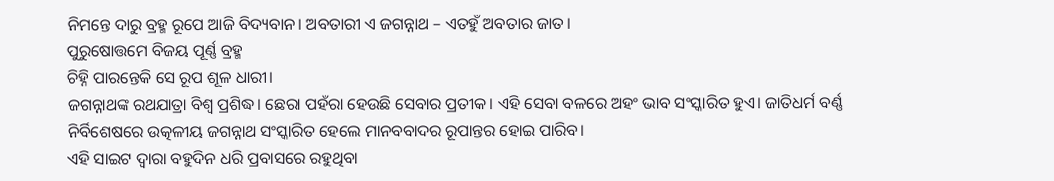ନିମନ୍ତେ ଦାରୁ ବ୍ରହ୍ମ ରୂପେ ଆଜି ବିଦ୍ୟବାନ। ଅବତାରୀ ଏ ଜଗନ୍ନାଥ – ଏତହୁଁ ଅବତାର ଜାତ।
ପୁରୁଷୋତ୍ତମେ ବିଜୟ ପୂର୍ଣ୍ଣ ବ୍ରହ୍ମ
ଚିହ୍ନି ପାରନ୍ତେକି ସେ ରୂପ ଶୂଳ ଧାରୀ।
ଜଗନ୍ନାଥଙ୍କ ରଥଯାତ୍ରା ବିଶ୍ବ ପ୍ରଶିଦ୍ଧ। ଛେରା ପହଁରା ହେଉଛି ସେବାର ପ୍ରତୀକ। ଏହି ସେବା ବଳରେ ଅହଂ ଭାବ ସଂସ୍କାରିତ ହୁଏ। ଜାତିଧର୍ମ ବର୍ଣ୍ଣ ନିର୍ବିଶେଷରେ ଉତ୍କଳୀୟ ଜଗନ୍ନାଥ ସଂସ୍କାରିତ ହେଲେ ମାନବବାଦର ରୂପାନ୍ତର ହୋଇ ପାରିବ।
ଏହି ସାଇଟ ଦ୍ଵାରା ବହୁଦିନ ଧରି ପ୍ରବାସରେ ରହୁଥିବା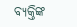ବ୍ୟକ୍ତିଙ୍କ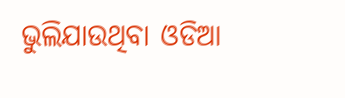ଭୁଲିଯାଉଥିବା ଓଡିଆ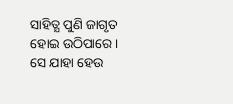ସାହିତ୍ଯ ପୁଣି ଜାଗୃତ ହୋଇ ଉଠିପାରେ। ସେ ଯାହା ହେଉ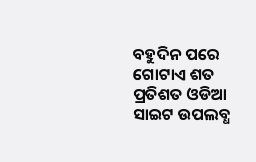ବହୁଦିନ ପରେ ଗୋଟାଏ ଶତ ପ୍ରତିଶତ ଓଡିଆ ସାଇଟ ଉପଲବ୍ଧ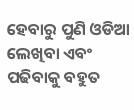ହେବାରୁ ପୁଣି ଓଡିଆ ଲେଖିବା ଏବଂ ପଢିବାକୁ ବହୁତ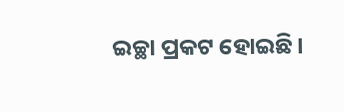ଇଚ୍ଛା ପ୍ରକଟ ହୋଇଛି।